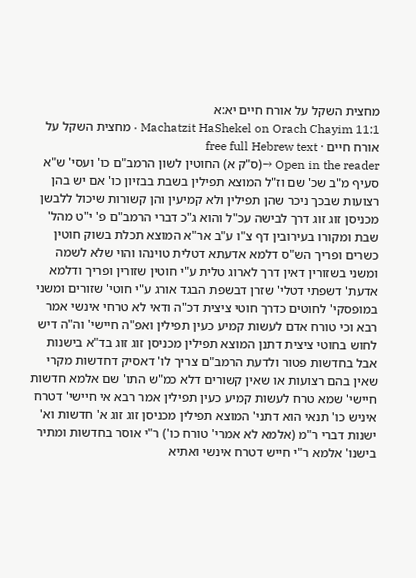מחצית השקל על אורח חיים יא:א
Machatzit HaShekel on Orach Chayim 11:1 · מחצית השקל על אורח חיים · free full Hebrew text
Open in the reader →(ס"ק א) החוטין לשון הרמב"ם כו' ועסי' ש"א סעיף מ"ב שכ' שם וז"ל המוצא תפילין בשבת בבזיון כו' אם יש בהן רצועות שבכך ניכר שהן תפילין ולא קמיעין והן קשורות שיכול ללבשן מכניסן זוג זוג דרך לבישה עכ"ל והוא ג"כ דברי הרמב"ם פ' י"ט מהל' שבת ומקורו בעירובין דף צ"ו ע"ב אר"א המוצא תכלת בשוק חוטין כשרים ופריך הש"ס דלמא אדעתא דטלית טוינהו והוי שלא לשמה ומשני בשזורין דאין דרך לארוג טלית ע"י חוטין שזורין ופריך ודלמא אדעת' דשפתי דטלי' שזרן דבשפת הבגד אורג ע"י חוטי' שזורים ומשני במופסקי' לחוטים כדרך חוטי ציצית דכ"ה ודאי לא טרחי אינשי אמר רבא וכי טורח אדם לעשות קמיע כעין תפילין ואפ"ה חיישי' וה"ה דיש לחוש בחוטי ציצית דתנן המוצא תפילין מכניסן זוג זוג בד"א בישנות אבל בחדשות פטור ולדעת הרמב"ם צריך לו' דאסיק דחדשות מקרי שאין בהם רצועות או שאין קשורים דלא כמ"ש התו' שם אלמא חדשות חיישי' שמא טרח לעשות קמיע כעין תפילין אמר רבא אי חיישי' דטרח איניש כו' תנאי הוא דתני' המוצא תפילין מכניסן זוג זוג א' חדשות וא' ישנות דברי ר"מ (אלמא לא אמרי' טורח כו') ר"י אוסר בחדשות ומתיר בישנו' אלמא ר"י חייש דטרח אינשי ואתיא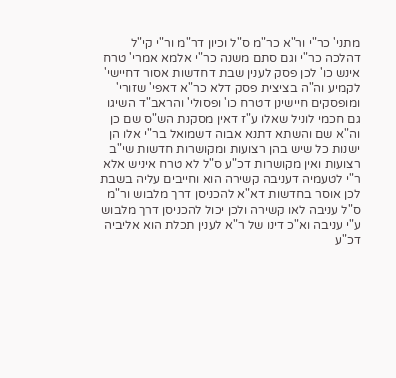מתני' כר"י ור"א כר"מ ס"ל וכיון דר"מ ור"י קי"ל דהלכה כר"י וגם סתם משנה כר"י אלמא אמרי' טרח אינש כו' לכן פסק לענין שבת דחדשות אסור דחיישי' לקמיע וה"ה בציצית פסק דלא כר"א דאפי' שזורי' ומופסקים חיישינן דטרח כו' ופסולי' והראב"ד השיגו גם חכמי לוניל שאלו ע"ז דאין מסקנת הש"ס שם כן וה"א שם והשתא דתנא אבוה דשמואל בר"י אלו הן ישנות כל שיש בהן רצועות ומקושרות חדשות שי"ב רצועות ואין מקושרות דכ"ע ס"ל לא טרח איניש אלא ר"י לטעמיה דעניבה קשירה הוא וחייבים עליה בשבת לכן אוסר בחדשות דא"א להכניסן דרך מלבוש ור"מ ס"ל עניבה לאו קשירה ולכן יכול להכניסן דרך מלבוש ע"י עניבה וא"כ דינו של ר"א לענין תכלת הוא אליביה דכ"ע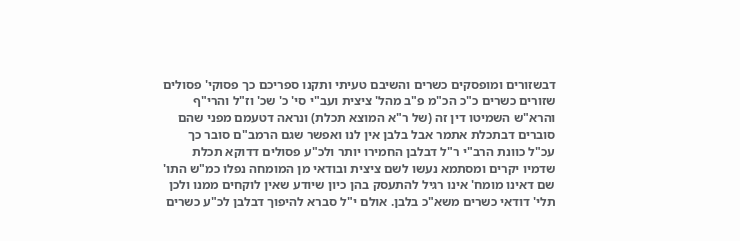דבשזורים ומופסקים כשרים והשיבם טעיתי ותקנו ספריכם כך פסוקי' פסולים שזורים כשרים כ"כ הכ"מ פ"ב מהל' ציצית ועב"י סי' כ' שכ' וז"ל והרי"ף והרא"ש השמיטו דין זה (של ר"א המוצא תכלת) ונראה דטעמם מפני שהם סוברים דבתכלת אתמר אבל בלבן אין לנו ואפשר שגם הרמב"ם סובר כך עכ"ל כוונת הרב"י ר"ל דבלבן החמירו יותר ולכ"ע פסולים דדוקא תכלת שדמיו יקרים ומסתמא נעשו לשם ציצית ובודאי מן המומחה נפלו כמ"ש התו' שם דאינו מומח' אינו רגיל להתעסק בהן כיון שיודע שאין לוקחים ממנו ולכן תלי' דודאי כשרים משא"כ בלבן. אולם י"ל סברא להיפוך דבלבן לכ"ע כשרים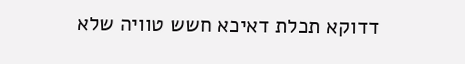דדוקא תכלת דאיכא חשש טוויה שלא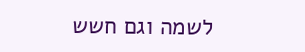לשמה וגם חשש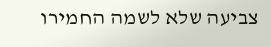צביעה שלא לשמה החמירו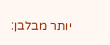יותר מבלבן: